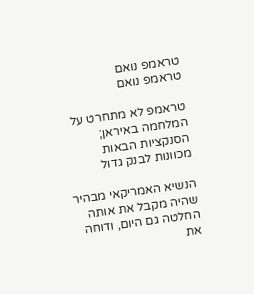טראמפ נואם
טראמפ נואם

טראמפ לא מתחרט על המלחמה באיראן; הסנקציות הבאות מכוונות לבנק גדול

הנשיא האמריקאי מבהיר שהיה מקבל את אותה החלטה גם היום, ודוחה את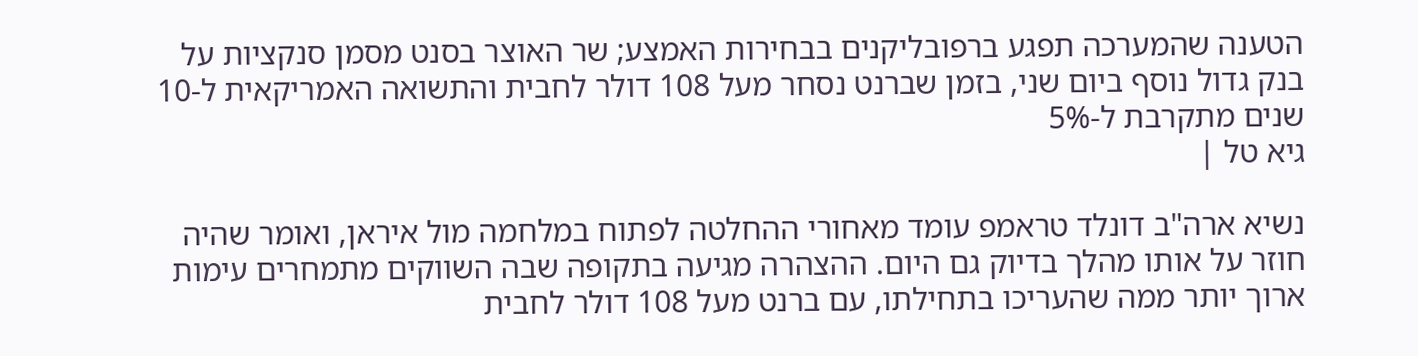הטענה שהמערכה תפגע ברפובליקנים בבחירות האמצע; שר האוצר בסנט מסמן סנקציות על בנק גדול נוסף ביום שני, בזמן שברנט נסחר מעל 108 דולר לחבית והתשואה האמריקאית ל-10 שנים מתקרבת ל-5%
גיא טל |

נשיא ארה"ב דונלד טראמפ עומד מאחורי ההחלטה לפתוח במלחמה מול איראן, ואומר שהיה חוזר על אותו מהלך בדיוק גם היום. ההצהרה מגיעה בתקופה שבה השווקים מתמחרים עימות ארוך יותר ממה שהעריכו בתחילתו, עם ברנט מעל 108 דולר לחבית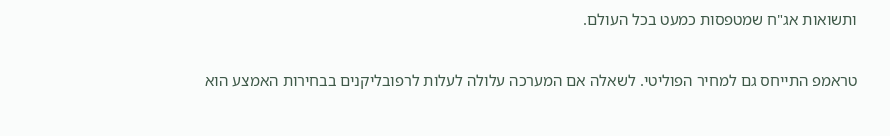ותשואות אג"ח שמטפסות כמעט בכל העולם.

טראמפ התייחס גם למחיר הפוליטי. לשאלה אם המערכה עלולה לעלות לרפובליקנים בבחירות האמצע הוא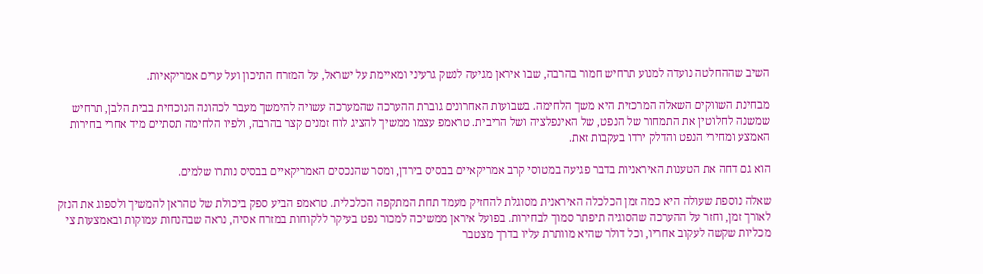השיב שההחלטה נועדה למנוע תרחיש חמור בהרבה, שבו איראן מגיעה לנשק גרעיני ומאיימת על ישראל, על המזרח התיכון ועל ערים אמריקאיות.

מבחינת השווקים השאלה המרכזית היא משך הלחימה. בשבועות האחרונים גוברת ההערכה שהמערכה עשויה להימשך מעבר לכהונה הנוכחית בבית הלבן, תרחיש שמשנה לחלוטין את התמחור של הנפט, של האינפלציה ושל הריבית. טראמפ עצמו ממשיך להציג לוח זמנים קצר בהרבה, ולפיו הלחימה תסתיים מיד אחרי בחירות האמצע ומחירי הנפט והדלק ירדו בעקבות זאת.

הוא גם דחה את הטענות האיראניות בדבר פגיעה במטוסי קרב אמריקאיים בבסיס בירדן, ומסר שהנכסים האמריקאיים בבסיס נותרו שלמים.

שאלה נוספת שעולה היא כמה זמן הכלכלה האיראנית מסוגלת להחזיק מעמד תחת המתקפה הכלכלית. טראמפ הביע ספק ביכולת של טהראן להמשיך ולספוג את הנזק לאורך זמן, וחזר על ההערכה שהסוגיה תיפתר סמוך לבחירות. בפועל איראן ממשיכה למכור נפט בעיקר ללקוחות במזרח אסיה, נראה שבהנחות עמוקות ובאמצעות צי מכליות שקשה לעקוב אחריו, וכל דולר שהיא מוותרת עליו בדרך מצטבר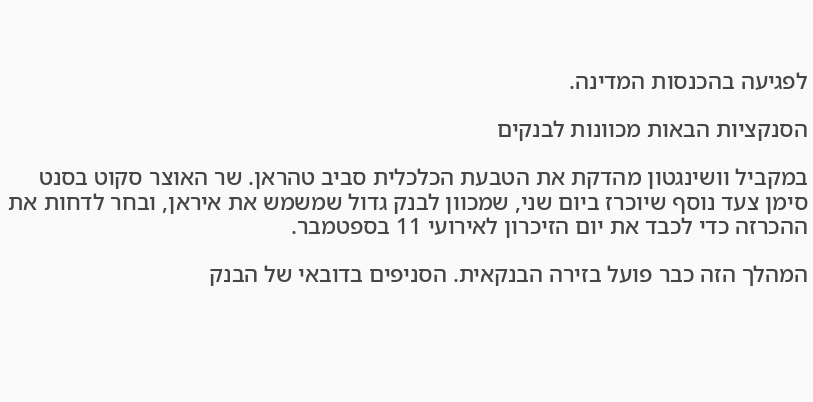לפגיעה בהכנסות המדינה.

הסנקציות הבאות מכוונות לבנקים

במקביל וושינגטון מהדקת את הטבעת הכלכלית סביב טהראן. שר האוצר סקוט בסנט סימן צעד נוסף שיוכרז ביום שני, שמכוון לבנק גדול שמשמש את איראן, ובחר לדחות את ההכרזה כדי לכבד את יום הזיכרון לאירועי 11 בספטמבר.

המהלך הזה כבר פועל בזירה הבנקאית. הסניפים בדובאי של הבנק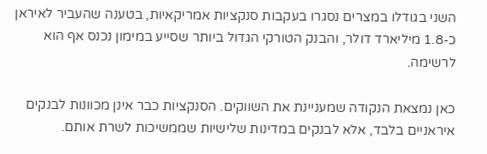השני בגודלו במצרים נסגרו בעקבות סנקציות אמריקאיות, בטענה שהעביר לאיראן כ-1.8 מיליארד דולר, והבנק הטורקי הגדול ביותר שסייע במימון נכנס אף הוא לרשימה.

כאן נמצאת הנקודה שמעניינת את השווקים. הסנקציות כבר אינן מכוונות לבנקים איראניים בלבד, אלא לבנקים במדינות שלישיות שממשיכות לשרת אותם.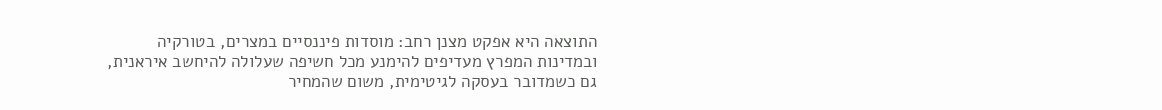התוצאה היא אפקט מצנן רחב: מוסדות פיננסיים במצרים, בטורקיה ובמדינות המפרץ מעדיפים להימנע מכל חשיפה שעלולה להיחשב איראנית, גם כשמדובר בעסקה לגיטימית, משום שהמחיר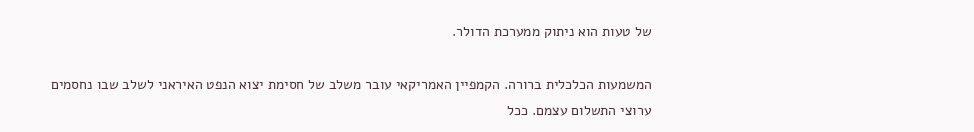של טעות הוא ניתוק ממערכת הדולר.

המשמעות הכלכלית ברורה. הקמפיין האמריקאי עובר משלב של חסימת יצוא הנפט האיראני לשלב שבו נחסמים ערוצי התשלום עצמם. ככל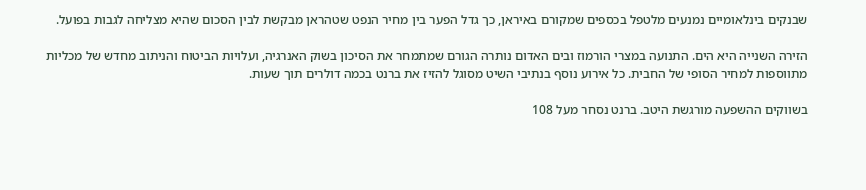שבנקים בינלאומיים נמנעים מלטפל בכספים שמקורם באיראן, כך גדל הפער בין מחיר הנפט שטהראן מבקשת לבין הסכום שהיא מצליחה לגבות בפועל.

הזירה השנייה היא הים. התנועה במצרי הורמוז ובים האדום נותרה הגורם שמתמחר את הסיכון בשוק האנרגיה, ועלויות הביטוח והניתוב מחדש של מכליות מתווספות למחיר הסופי של החבית. כל אירוע נוסף בנתיבי השיט מסוגל להזיז את ברנט בכמה דולרים תוך שעות.

בשווקים ההשפעה מורגשת היטב. ברנט נסחר מעל 108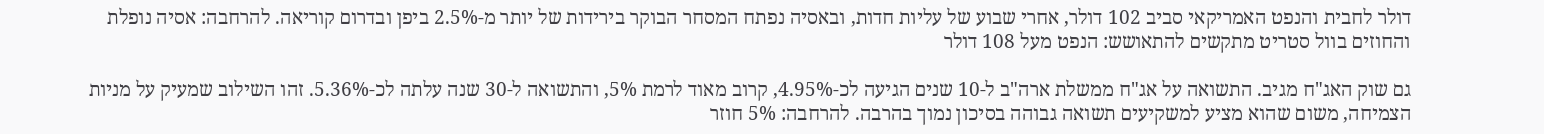דולר לחבית והנפט האמריקאי סביב 102 דולר, אחרי שבוע של עליות חדות, ובאסיה נפתח המסחר הבוקר בירידות של יותר מ-2.5% ביפן ובדרום קוריאה. להרחבה: אסיה נופלת והחוזים בוול סטריט מתקשים להתאושש: הנפט מעל 108 דולר

גם שוק האג"ח מגיב. התשואה על אג"ח ממשלת ארה"ב ל-10 שנים הגיעה לכ-4.95%, קרוב מאוד לרמת 5%, והתשואה ל-30 שנה עלתה לכ-5.36%. זהו השילוב שמעיק על מניות הצמיחה, משום שהוא מציע למשקיעים תשואה גבוהה בסיכון נמוך בהרבה. להרחבה: 5% חוזר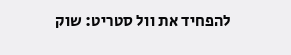להפחיד את וול סטריט: שוק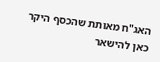האג"ח מאותת שהכסף היקר כאן להישאר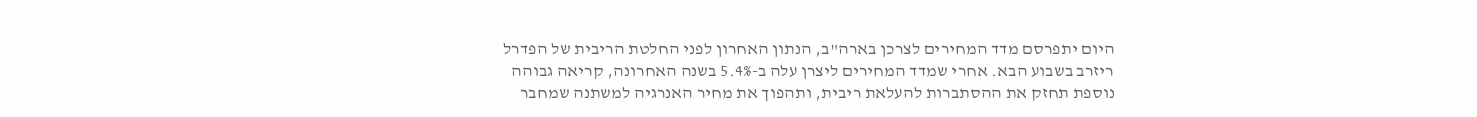היום יתפרסם מדד המחירים לצרכן בארה"ב, הנתון האחרון לפני החלטת הריבית של הפדרל ריזרב בשבוע הבא. אחרי שמדד המחירים ליצרן עלה ב-5.4% בשנה האחרונה, קריאה גבוהה נוספת תחזק את ההסתברות להעלאת ריבית, ותהפוך את מחיר האנרגיה למשתנה שמחבר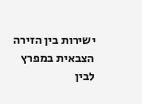ישירות בין הזירה הצבאית במפרץ לבין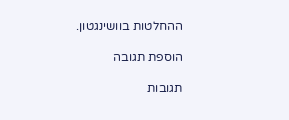ההחלטות בוושינגטון.

הוספת תגובה

תגובות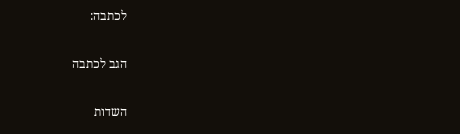לכתבה:

הגב לכתבה

השדות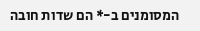המסומנים ב-* הם שדות חובה